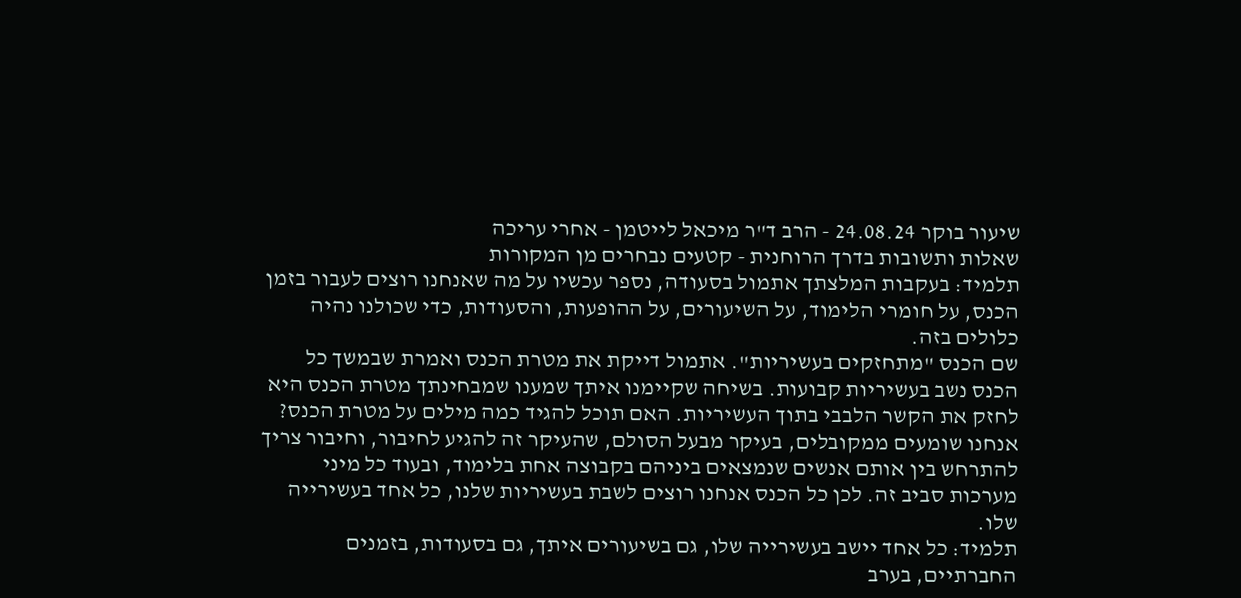שיעור בוקר 24.08.24 - הרב ד"ר מיכאל לייטמן - אחרי עריכה
שאלות ותשובות בדרך הרוחנית - קטעים נבחרים מן המקורות
תלמיד: בעקבות המלצתך אתמול בסעודה, נספר עכשיו על מה שאנחנו רוצים לעבור בזמן הכנס, על חומרי הלימוד, על השיעורים, על ההופעות, והסעודות, כדי שכולנו נהיה כלולים בזה.
שם הכנס "מתחזקים בעשיריות". אתמול דייקת את מטרת הכנס ואמרת שבמשך כל הכנס נשב בעשיריות קבועות. בשיחה שקיימנו איתך שמענו שמבחינתך מטרת הכנס היא לחזק את הקשר הלבבי בתוך העשיריות. האם תוכל להגיד כמה מילים על מטרת הכנס?
אנחנו שומעים ממקובלים, בעיקר מבעל הסולם, שהעיקר זה להגיע לחיבור, וחיבור צריך להתרחש בין אותם אנשים שנמצאים ביניהם בקבוצה אחת בלימוד, ובעוד כל מיני מערכות סביב זה. לכן כל הכנס אנחנו רוצים לשבת בעשיריות שלנו, כל אחד בעשירייה שלו.
תלמיד: כל אחד יישב בעשירייה שלו, גם בשיעורים איתך, גם בסעודות, בזמנים החברתיים, בערב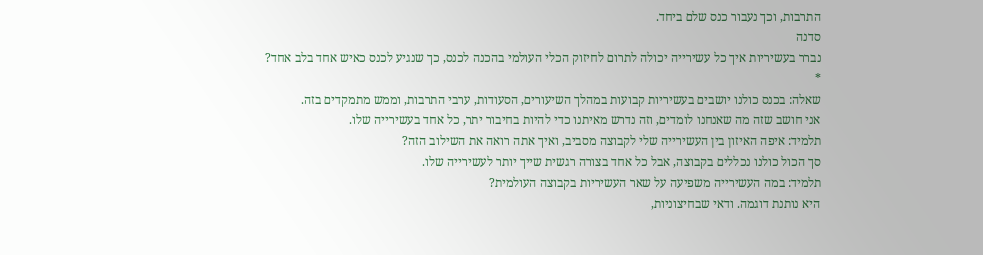התרבות, וכך נעבור כנס שלם ביחד.
סדנה
נברר בעשיריות איך כל עשירייה יכולה לתרום לחיזוק הכלי העולמי בהכנה לכנס, כך שנגיע לכנס כאיש אחד בלב אחד?
*
שאלה: בכנס כולנו יושבים בעשיריות קבועות במהלך השיעורים, הסעודות, ערבי התרבות, וממש מתמקדים בזה.
אני חושב שזה מה שאנחנו לומדים, וזה נדרש מאיתנו כדי להיות בחיבור יתר, כל אחד בעשירייה שלו.
תלמיד: איפה האיזון בין העשירייה שלי לקבוצה מסביב, ואיך אתה רואה את השילוב הזה?
סך הכול כולנו נכללים בקבוצה, אבל כל אחד בצורה רגשית שייך יותר לעשירייה שלו.
תלמיד: במה העשירייה משפיעה על שאר העשיריות בקבוצה העולמית?
היא נותנת דוגמה. ודאי שבחיצוניות,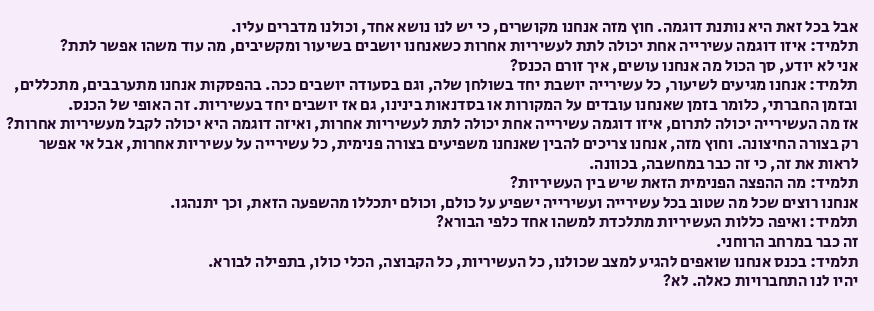אבל בכל זאת היא נותנת דוגמה. חוץ מזה אנחנו מקושרים, כי יש לנו נושא אחד, וכולנו מדברים עליו.
תלמיד: איזו דוגמה עשירייה אחת יכולה לתת לעשיריות אחרות כשאנחנו יושבים בשיעור ומקשיבים, מה עוד משהו אפשר לתת?
אני לא יודע, סך הכול מה אנחנו עושים, איך זורם הכנס?
תלמיד: אנחנו מגיעים לשיעור, כל עשירייה יושבת יחד בשולחן שלה, וגם בסעודה יושבים ככה. בהפסקות אנחנו מתערבבים, מתכללים, ובזמן החברתי, כלומר בזמן שאנחנו עובדים על המקורות או בסדנאות בינינו, גם אז יושבים יחד בעשיריות. זה האופי של הכנס.
אז מה העשירייה יכולה לתרום, איזו דוגמה עשירייה אחת יכולה לתת לעשיריות אחרות, ואיזה דוגמה היא יכולה לקבל מעשיריות אחרות?
רק בצורה החיצונה. וחוץ מזה, אנחנו צריכים להבין שאנחנו משפיעים בצורה פנימית, כל עשירייה על עשיריות אחרות, אבל אי אפשר לראות את זה, כי זה כבר במחשבה, בכוונה.
תלמיד: מה ההפצה הפנימית הזאת שיש בין העשיריות?
אנחנו רוצים שכל מה שטוב בכל עשירייה ועשירייה ישפיע על כולם, וכולם יתכללו מהשפעה הזאת, וכך יתנהגו.
תלמיד: ואיפה כללות העשיריות מתלכדת למשהו אחד כלפי הבורא?
זה כבר במרחב הרוחני.
תלמיד: בכנס אנחנו שואפים להגיע למצב שכולנו, כל העשיריות, כל הקבוצה, הכלי כולו, בתפילה לבורא.
יהיו לנו התחברויות כאלה. לא?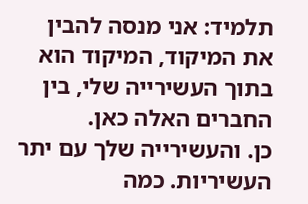תלמיד: אני מנסה להבין את המיקוד, המיקוד הוא בתוך העשירייה שלי, בין החברים האלה כאן.
כן. והעשירייה שלך עם יתר העשיריות. כמה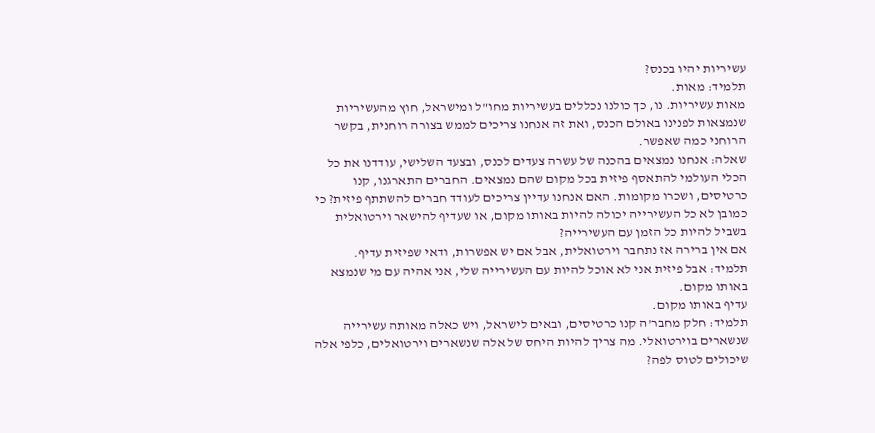עשיריות יהיו בכנס?
תלמיד: מאות.
מאות עשיריות. נו, כך כולנו נכללים בעשיריות מחו"ל ומישראל, חוץ מהעשיריות שנמצאות לפנינו באולם הכנס, ואת זה אנחנו צריכים לממש בצורה רוחנית, בקשר הרוחני כמה שאפשר.
שאלה: אנחנו נמצאים בהכנה של עשרה צעדים לכנס, ובצעד השלישי, עודדנו את כל הכלי העולמי להתאסף פיזית בכל מקום שהם נמצאים. החברים התארגנו, קנו כרטיסים, ושכרו מקומות. האם אנחנו עדיין צריכים לעודד חברים להשתתף פיזית? כי כמובן לא כל העשירייה יכולה להיות באותו מקום, או שעדיף להישאר וירטואלית בשביל להיות כל הזמן עם העשירייה?
אם אין ברירה אז נתחבר וירטואלית, אבל אם יש אפשרות, ודאי שפיזית עדיף.
תלמיד: אבל פיזית אני לא אוכל להיות עם העשירייה שלי, אני אהיה עם מי שנמצא באותו מקום.
עדיף באותו מקום.
תלמיד: חלק מחבר'ה קנו כרטיסים, ובאים לישראל, ויש כאלה מאותה עשירייה שנשארים בוירטואלי. מה צריך להיות היחס של אלה שנשארים וירטואלים, כלפי אלה שיכולים לטוס לפה?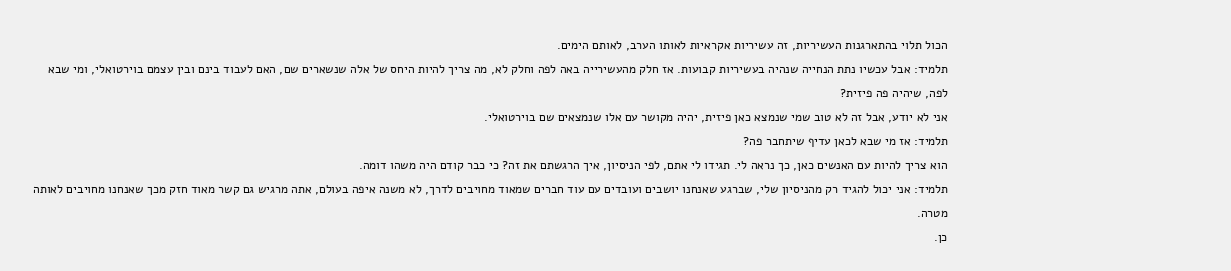הכול תלוי בהתארגנות העשיריות, זה עשיריות אקראיות לאותו הערב, לאותם הימים.
תלמיד: אבל עכשיו נתת הנחייה שנהיה בעשיריות קבועות. אז חלק מהעשירייה באה לפה וחלק לא, מה צריך להיות היחס של אלה שנשארים שם, האם לעבוד בינם ובין עצמם בוירטואלי, ומי שבא לפה, שיהיה פה פיזית?
אני לא יודע, אבל זה לא טוב שמי שנמצא כאן פיזית, יהיה מקושר עם אלו שנמצאים שם בוירטואלי.
תלמיד: אז מי שבא לכאן עדיף שיתחבר פה?
הוא צריך להיות עם האנשים כאן, כך נראה לי. תגידו לי אתם, לפי הניסיון, איך הרגשתם את זה? כי כבר קודם היה משהו דומה.
תלמיד: אני יכול להגיד רק מהניסיון שלי, שברגע שאנחנו יושבים ועובדים עם עוד חברים שמאוד מחויבים לדרך, לא משנה איפה בעולם, אתה מרגיש גם קשר מאוד חזק מכך שאנחנו מחויבים לאותה מטרה.
כן.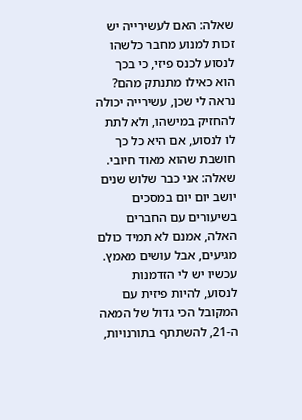שאלה: האם לעשירייה יש זכות למנוע מחבר כלשהו לנסוע לכנס פיזי, כי בכך הוא כאילו מתנתק מהם?
נראה לי שכן, עשירייה יכולה להחזיק במישהו, ולא לתת לו לנסוע, אם היא כל כך חושבת שהוא מאוד חיובי.
שאלה: אני כבר שלוש שנים יושב יום יום במסכים בשיעורים עם החברים האלה, אמנם לא תמיד כולם מגיעים, אבל עושים מאמץ. עכשיו יש לי הזדמנות לנסוע, להיות פיזית עם המקובל הכי גדול של המאה ה-21, להשתתף בתורנויות,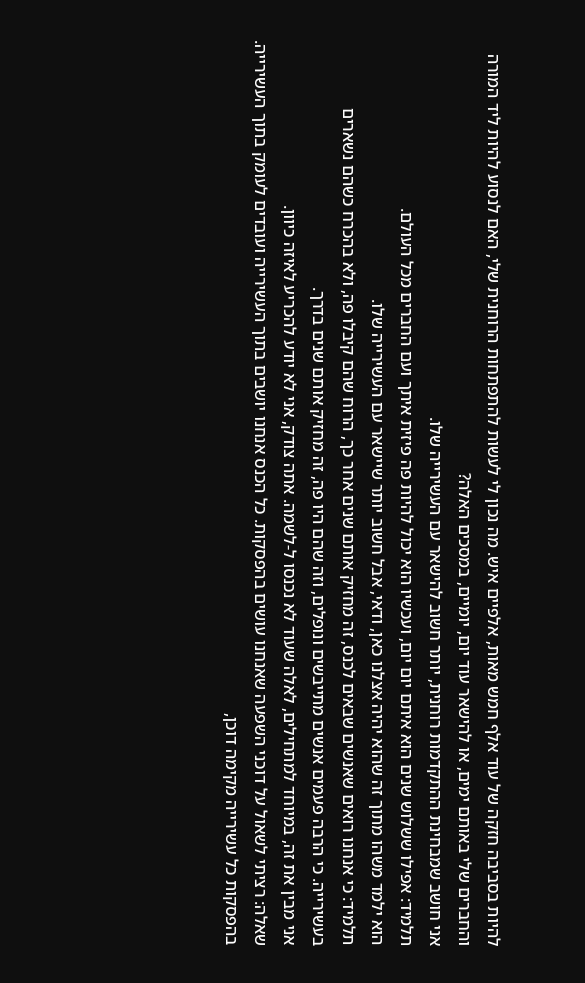להיות בסביבה חזקה של עוד אלף חמש מאות, אלפיים איש. מה נכון לי לעשות להתפתחות הרוחנית שלי, האם לנסוע להיות ליד המורה והחברים שלי באותם ימים, או להישאר עוד יום, יומיים, במסכים האלה?
אני חושב שמבחינת ההתקדמות רוחנית, יותר חשוב להישאר עם העשירייה שלו.
תלמיד: אפילו ששלוש שנים הוא איתם יום יום, ועכשיו הוא יכול להיות פה פיזית איתך ועם החברים מכל העולם.
הוא ילמד משהו מתוך זה שהוא יהיה אצלנו כאן, ודאי, אבל חשוב יותר שיישאר עם העשירייה שלו.
תלמיד: כי אנחנו רואים שאנשים שבאים לכנס, זה מחזיק אותם שנים אחר כך, הרוח שהם קיבלו פה, ולא בהכרח כשהם נשארים בעשירייה. כי הרבה פעמים אנשים מתייבשים ונופלים, וזה שהם היו פה, זה מחזיק אותם שנים בדרך.
אני מבין את זה, במיוחד למתחילים, לאלה שעוד לא נכנסו ל-לשמה. אתה צודק, אני לא יודע להכריע לאיזה כיוון.
שאלה: רציתי לשאול על דוכני השפעה שאנחנו עושים בהפסקות. כל הכנס אנחנו יושבים בתוך העשירייה ועובדים לעומק בתוך העשירייה. בהפסקות כל עשירייה מקימה דוכן,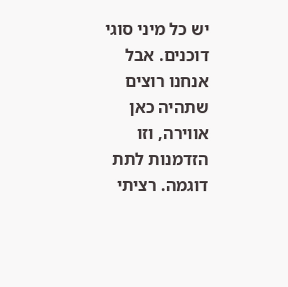יש כל מיני סוגי דוכנים. אבל אנחנו רוצים שתהיה כאן אווירה, וזו הזדמנות לתת דוגמה. רציתי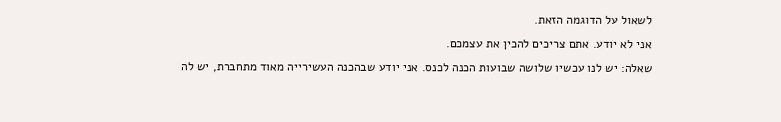לשאול על הדוגמה הזאת.
אני לא יודע. אתם צריכים להכין את עצמכם.
שאלה: יש לנו עכשיו שלושה שבועות הכנה לכנס. אני יודע שבהכנה העשירייה מאוד מתחברת, יש לה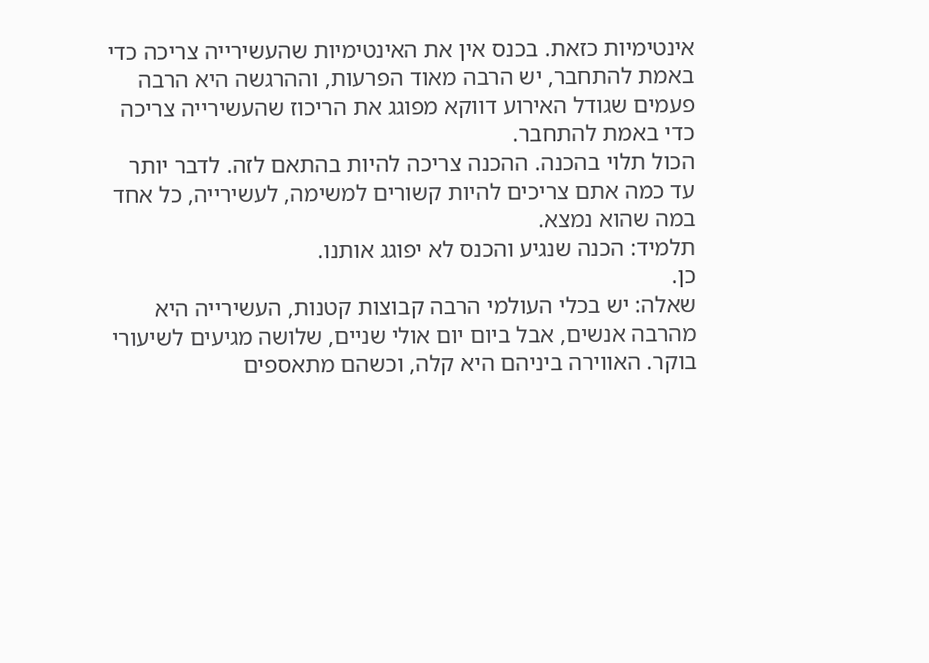אינטימיות כזאת. בכנס אין את האינטימיות שהעשירייה צריכה כדי באמת להתחבר, יש הרבה מאוד הפרעות, וההרגשה היא הרבה פעמים שגודל האירוע דווקא מפוגג את הריכוז שהעשירייה צריכה כדי באמת להתחבר.
הכול תלוי בהכנה. ההכנה צריכה להיות בהתאם לזה. לדבר יותר עד כמה אתם צריכים להיות קשורים למשימה, לעשירייה, כל אחד במה שהוא נמצא.
תלמיד: הכנה שנגיע והכנס לא יפוגג אותנו.
כן.
שאלה: יש בכלי העולמי הרבה קבוצות קטנות, העשירייה היא מהרבה אנשים, אבל ביום יום אולי שניים, שלושה מגיעים לשיעורי בוקר. האווירה ביניהם היא קלה, וכשהם מתאספים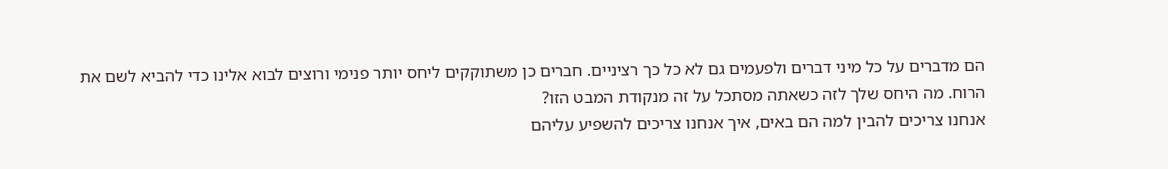הם מדברים על כל מיני דברים ולפעמים גם לא כל כך רציניים. חברים כן משתוקקים ליחס יותר פנימי ורוצים לבוא אלינו כדי להביא לשם את הרוח. מה היחס שלך לזה כשאתה מסתכל על זה מנקודת המבט הזו?
אנחנו צריכים להבין למה הם באים, איך אנחנו צריכים להשפיע עליהם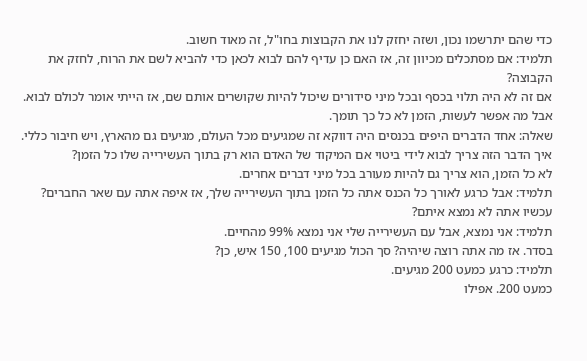כדי שהם יתרשמו נכון, ושזה יחזק לנו את הקבוצות בחו"ל, זה מאוד חשוב.
תלמיד: אם מסתכלים מכיוון זה, אז האם כן עדיף להם לבוא לכאן כדי להביא לשם את הרוח, לחזק את הקבוצה?
אם זה לא היה תלוי בכסף ובכל מיני סידורים שיכול להיות שקושרים אותם שם, אז הייתי אומר לכולם לבוא. אבל מה אפשר לעשות, הזמן לא כל כך תומך.
שאלה: אחד הדברים היפים בכנסים היה דווקא זה שמגיעים מכל העולם, מגיעים גם מהארץ, ויש חיבור כללי. איך הדבר הזה צריך לבוא לידי ביטוי אם המיקוד של האדם הוא רק בתוך העשירייה שלו כל הזמן?
לא כל הזמן, הוא צריך גם להיות מעורב בכל מיני דברים אחרים.
תלמיד: אבל כרגע לאורך כל הכנס אתה כל הזמן בתוך העשירייה שלך, אז איפה אתה עם שאר החברים?
עכשיו אתה לא נמצא איתם?
תלמיד: אני נמצא, אבל עם העשירייה שלי אני נמצא 99% מהחיים.
בסדר. אז מה אתה רוצה שיהיה? סך הכול מגיעים 100, 150 איש, כן?
תלמיד: כרגע כמעט 200 מגיעים.
כמעט 200. אפילו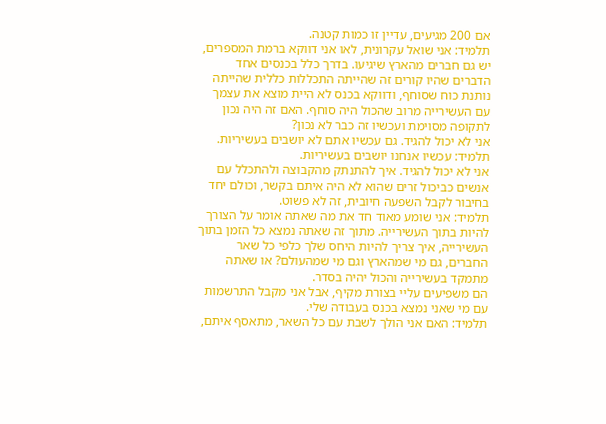אם 200 מגיעים, עדיין זו כמות קטנה.
תלמיד: אני שואל עקרונית, לאו אני דווקא ברמת המספרים, יש גם חברים מהארץ שיגיעו. בדרך כלל בכנסים אחד הדברים שהיו קורים זה שהייתה התכללות כללית שהייתה נותנת כוח שסוחף, ודווקא בכנס לא היית מוצא את עצמך עם העשירייה מרוב שהכול היה סוחף. האם זה היה נכון לתקופה מסוימת ועכשיו זה כבר לא נכון?
אני לא יכול להגיד. גם עכשיו אתם לא יושבים בעשיריות.
תלמיד: עכשיו אנחנו יושבים בעשיריות.
אני לא יכול להגיד. איך להתנתק מהקבוצה ולהתכלל עם אנשים כביכול זרים שהוא לא היה איתם בקשר, וכולם יחד בחיבור לקבל השפעה חיובית, זה לא פשוט.
תלמיד: אני שומע מאוד חד את מה שאתה אומר על הצורך להיות בתוך העשירייה. מתוך זה שאתה נמצא כל הזמן בתוך העשירייה, איך צריך להיות היחס שלך כלפי כל שאר החברים, גם מי שמהארץ וגם מי שמהעולם? או שאתה מתמקד בעשירייה והכול יהיה בסדר.
הם משפיעים עליי בצורת מקיף, אבל אני מקבל התרשמות עם מי שאני נמצא בכנס בעבודה שלי.
תלמיד: האם אני הולך לשבת עם כל השאר, מתאסף איתם,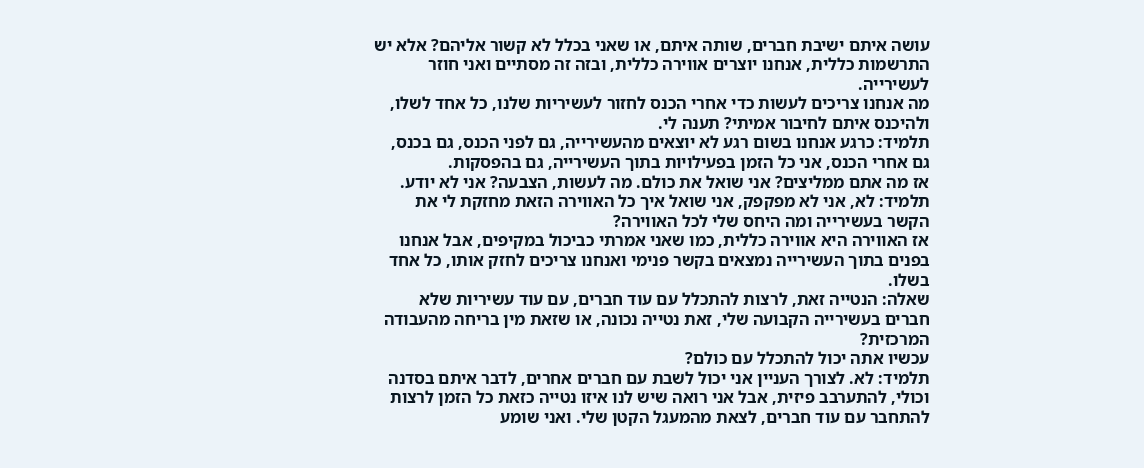עושה איתם ישיבת חברים, שותה איתם, או שאני בכלל לא קשור אליהם? אלא יש התרשמות כללית, אנחנו יוצרים אווירה כללית, ובזה זה מסתיים ואני חוזר לעשירייה.
מה אנחנו צריכים לעשות כדי אחרי הכנס לחזור לעשיריות שלנו, כל אחד לשלו, ולהיכנס איתם לחיבור אמיתי? תענה לי.
תלמיד: כרגע אנחנו בשום רגע לא יוצאים מהעשירייה, גם לפני הכנס, גם בכנס, גם אחרי הכנס, אני כל הזמן בפעילויות בתוך העשירייה, גם בהפסקות.
אז מה אתם ממליצים? אני שואל את כולם. מה לעשות, הצבעה? אני לא יודע.
תלמיד: לא, אני לא מפקפק, אני שואל איך כל האווירה הזאת מחזקת לי את הקשר בעשירייה ומה היחס שלי לכל האווירה?
אז האווירה היא אווירה כללית, כמו שאני אמרתי כביכול במקיפים, אבל אנחנו בפנים בתוך העשירייה נמצאים בקשר פנימי ואנחנו צריכים לחזק אותו, כל אחד בשלו.
שאלה: הנטייה זאת, לרצות להתכלל עם עוד חברים, עם עוד עשיריות שלא חברים בעשירייה הקבועה שלי, זאת נטייה נכונה, או שזאת מין בריחה מהעבודה המרכזית?
עכשיו אתה יכול להתכלל עם כולם?
תלמיד: לא. לצורך העניין אני יכול לשבת עם חברים אחרים, לדבר איתם בסדנה וכולי, להתערבב פיזית, אבל אני רואה שיש לנו איזו נטייה כזאת כל הזמן לרצות להתחבר עם עוד חברים, לצאת מהמעגל הקטן שלי. ואני שומע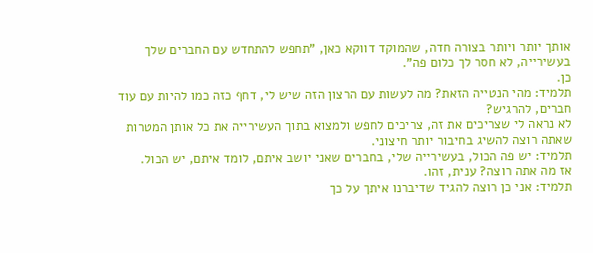אותך יותר ויותר בצורה חדה, שהמוקד דווקא כאן, "תחפש להתחדש עם החברים שלך בעשירייה, לא חסר לך כלום פה".
כן.
תלמיד: מהי הנטייה הזאת? מה לעשות עם הרצון הזה שיש לי, דחף כזה כמו להיות עם עוד חברים, להרגיש?
לא נראה לי שצריכים את זה, צריכים לחפש ולמצוא בתוך העשירייה את כל אותן המטרות שאתה רוצה להשיג בחיבור יותר חיצוני.
תלמיד: יש פה הכול, בעשירייה שלי, בחברים שאני יושב איתם, לומד איתם, יש הכול.
אז מה אתה רוצה? ענית, זהו.
תלמיד: אני כן רוצה להגיד שדיברנו איתך על כך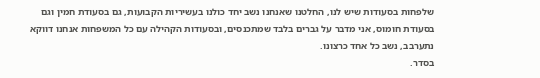שלפחות בסעודות שיש לנו, החלטנו שאנחנו נשב יחד כולנו בעשיריות הקבועות, גם בסעודת חמין וגם בסעודת חומוס, אני מדבר על גברים בלבד שמתכנסים, ובסעודות הקהילה עם כל המשפחות אנחנו דווקא נתערבב, נשב כל אחד כרצונו.
בסדר.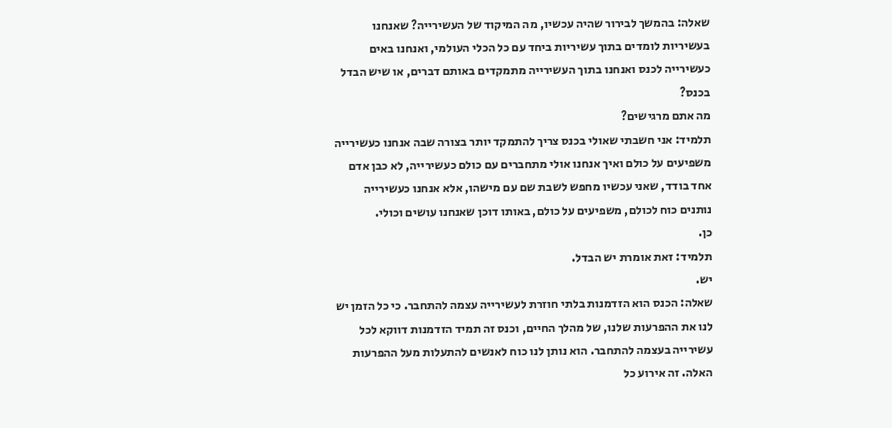שאלה: בהמשך לבירור שהיה עכשיו, מה המיקוד של העשירייה? שאנחנו בעשיריות לומדים בתוך עשיריות ביחד עם כל הכלי העולמי, ואנחנו באים כעשירייה לכנס ואנחנו בתוך העשירייה מתמקדים באותם דברים, או שיש הבדל בכנס?
מה אתם מרגישים?
תלמיד: אני חשבתי שאולי בכנס צריך להתמקד יותר בצורה שבה אנחנו כעשירייה משפיעים על כולם ואיך אנחנו אולי מתחברים עם כולם כעשירייה, לא כבן אדם אחד בודד, שאני עכשיו מחפש לשבת שם עם מישהו, אלא אנחנו כעשירייה נותנים כוח לכולם, משפיעים על כולם, באותו דוכן שאנחנו עושים וכולי.
כן.
תלמיד: זאת אומרת יש הבדל.
יש.
שאלה: הכנס הוא הזדמנות בלתי חוזרת לעשירייה עצמה להתחבר. כי כל הזמן יש לנו את ההפרעות שלנו, של מהלך החיים, וכנס זה תמיד הזדמנות דווקא לכל עשירייה בעצמה להתחבר. הוא נותן לנו כוח לאנשים להתעלות מעל ההפרעות האלה. זה אירוע כל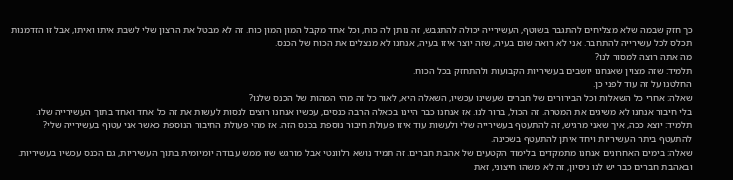כך חזק שבמה שלא מצליחים להתגבר בשוטף, העשירייה יכולה להתגבש, זה נותן לה כוח, וכל אחד מקבל המון המון כוח. זה לא מבטל את הרצון שלי לשבת איתו ואיתו, אבל זו הזדמנות תכלס לכל עשירייה להתחבר. אני לא רואה שום בעיה, שזה יוצר איזו בעיה, אנחנו לא מנצלים את הכוח של הכנס.
מה אתה רוצה למסור לנו?
תלמיד: שזה מצוין שאנחנו יושבים בעשיריות הקבועות ולהתחזק בכל הכוח.
החלטנו על זה עוד לפני כן.
שאלה: אחרי כל השאלות וכל הבירורים של חברים שעשינו עכשיו, השאלה היא, לאור כל זה מהי המהות של הכנס שלנו?
בלי חיבור אנחנו לא משיגים את המטרה. זה הכול, ברור לנו. אז אנחנו כבר היינו בכאלה הרבה כנסים, עכשיו אנחנו רוצים לנסות לעשות את זה כל אחד ואחד בתוך העשירייה שלו.
תלמיד: יוצא ככה, איך שאני מרגיש, זה להתעטף בעשירייה שלי ולעשות עוד איזו פעולת חיבור נוספת בכנס הזה. אז מהי פעולת החיבור הנוספת כאשר אני עטוף בעשירייה שלי?
להתעטף ביתר העשיריות ויחד איתן להתעטף בשכינה.
שאלה: בימים האחרונים אנחנו מתמקדים בלימוד הקטעים של אהבת חברים. זה תמיד נושא רלוונטי אבל מורגש שזו ממש עבודה יומיומית בתוך העשיריות, גם הכנס עכשיו בעשיריות. ובאהבת חברים כבר יש לנו ניסיון, זה לא משהו חיצוני, זאת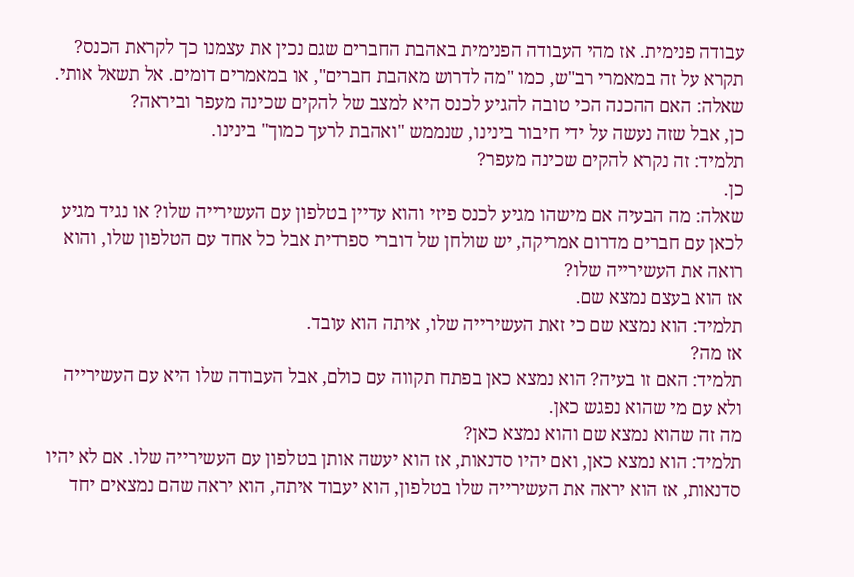עבודה פנימית. אז מהי העבודה הפנימית באהבת החברים שגם נכין את עצמנו כך לקראת הכנס?
תקרא על זה במאמרי רב"ש, כמו "מה לדרוש מאהבת חברים", או במאמרים דומים. אל תשאל אותי.
שאלה: האם ההכנה הכי טובה להגיע לכנס היא למצב של להקים שכינה מעפר וביראה?
כן, אבל שזה נעשה על ידי חיבור בינינו, שנממש "ואהבת לרעך כמוך" בינינו.
תלמיד: זה נקרא להקים שכינה מעפר?
כן.
שאלה: מה הבעיה אם מישהו מגיע לכנס פיזי והוא עדיין בטלפון עם העשירייה שלו? או נגיד מגיע לכאן עם חברים מדרום אמריקה, יש שולחן של דוברי ספרדית אבל כל אחד עם הטלפון שלו, והוא רואה את העשירייה שלו?
אז הוא בעצם נמצא שם.
תלמיד: הוא נמצא שם כי זאת העשירייה שלו, איתה הוא עובד.
אז מה?
תלמיד: האם זו בעיה? הוא נמצא כאן בפתח תקווה עם כולם, אבל העבודה שלו היא עם העשירייה ולא עם מי שהוא נפגש כאן.
מה זה שהוא נמצא שם והוא נמצא כאן?
תלמיד: הוא נמצא כאן, ואם יהיו סדנאות, אז הוא יעשה אותן בטלפון עם העשירייה שלו. אם לא יהיו סדנאות, אז הוא יראה את העשירייה שלו בטלפון, הוא יעבוד איתה, הוא יראה שהם נמצאים יחד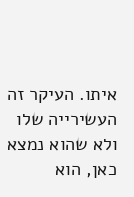איתו. העיקר זה העשירייה שלו ולא שהוא נמצא כאן, הוא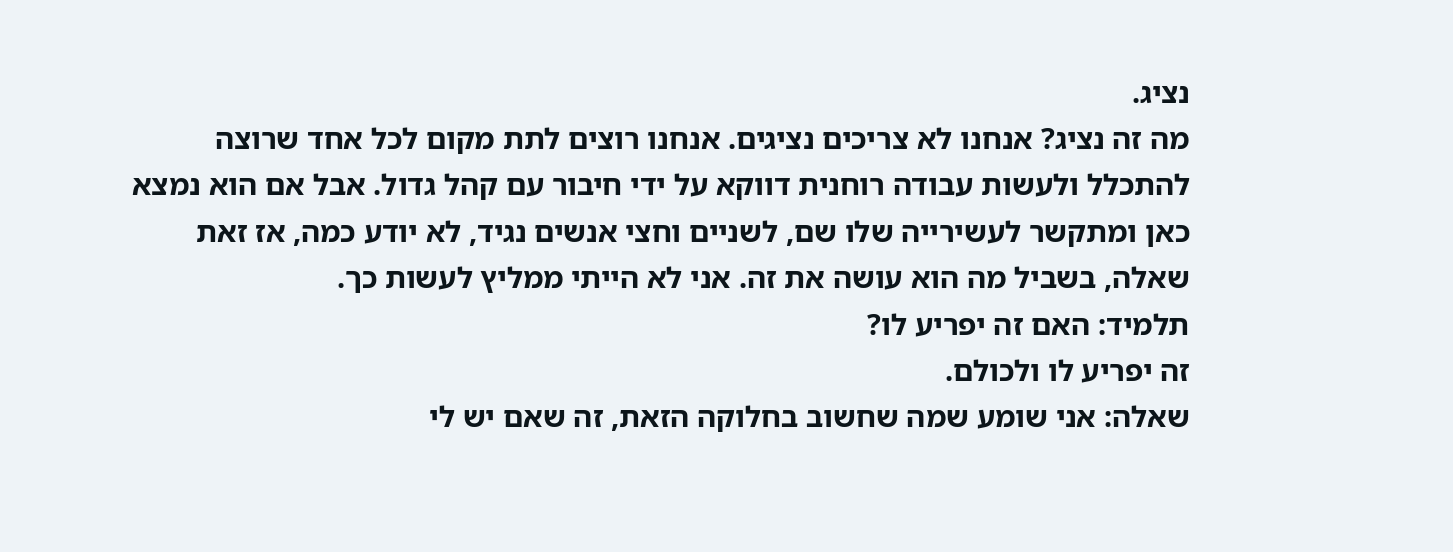נציג.
מה זה נציג? אנחנו לא צריכים נציגים. אנחנו רוצים לתת מקום לכל אחד שרוצה להתכלל ולעשות עבודה רוחנית דווקא על ידי חיבור עם קהל גדול. אבל אם הוא נמצא כאן ומתקשר לעשירייה שלו שם, לשניים וחצי אנשים נגיד, לא יודע כמה, אז זאת שאלה, בשביל מה הוא עושה את זה. אני לא הייתי ממליץ לעשות כך.
תלמיד: האם זה יפריע לו?
זה יפריע לו ולכולם.
שאלה: אני שומע שמה שחשוב בחלוקה הזאת, זה שאם יש לי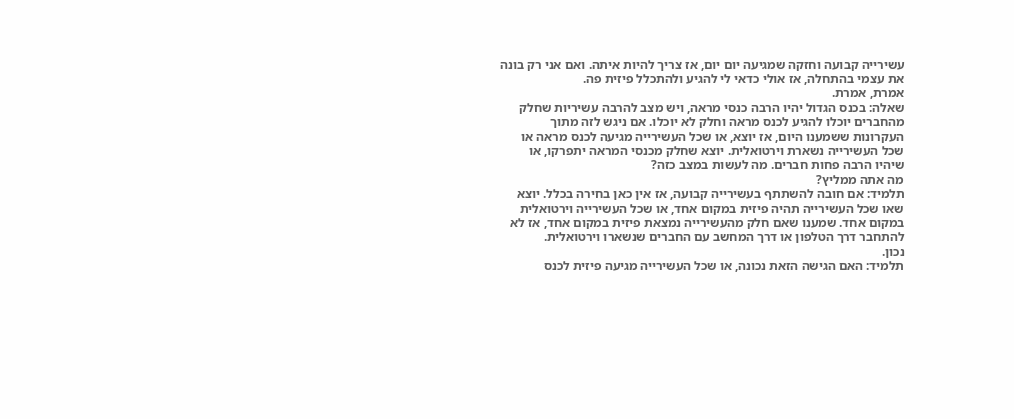עשירייה קבועה וחזקה שמגיעה יום יום, אז צריך להיות איתה. ואם אני רק בונה את עצמי בהתחלה, אז אולי כדאי לי להגיע ולהתכלל פיזית פה.
אמרת, אמרת.
שאלה: בכנס הגדול יהיו הרבה כנסי מראה, ויש מצב להרבה עשיריות שחלק מהחברים יוכלו להגיע לכנס מראה וחלק לא יוכלו. אם ניגש לזה מתוך העקרונות ששמענו היום, אז יוצא, או שכל העשירייה מגיעה לכנס מראה או שכל העשירייה נשארת וירטואלית. יוצא שחלק מכנסי המראה יתפרקו, או שיהיו הרבה פחות חברים. מה לעשות במצב כזה?
מה אתה ממליץ?
תלמיד: אם חובה להשתתף בעשירייה קבועה, אז אין כאן בחירה בכלל. יוצא שאו שכל העשירייה תהיה פיזית במקום אחד, או שכל העשירייה וירטואלית במקום אחד. שמענו שאם חלק מהעשירייה נמצאת פיזית במקום אחד, אז לא להתחבר דרך הטלפון או דרך המחשב עם החברים שנשארו וירטואלית.
נכון.
תלמיד: האם הגישה הזאת נכונה, או שכל העשירייה מגיעה פיזית לכנס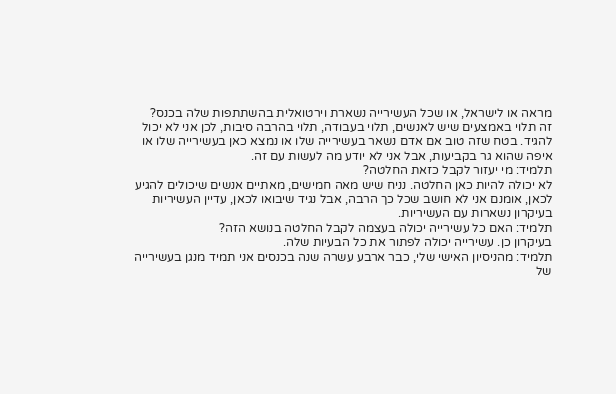מראה או לישראל, או שכל העשירייה נשארת וירטואלית בהשתתפות שלה בכנס?
זה תלוי באמצעים שיש לאנשים, תלוי בעבודה, תלוי בהרבה סיבות, לכן אני לא יכול להגיד. בטח שזה טוב אם אדם נשאר בעשירייה שלו או נמצא כאן בעשירייה שלו או איפה שהוא גר בקביעות, אבל אני לא יודע מה לעשות עם זה.
תלמיד: מי יעזור לקבל כזאת החלטה?
לא יכולה להיות כאן החלטה. נניח שיש מאה חמישים, מאתיים אנשים שיכולים להגיע לכאן, אומנם אני לא חושב שכל כך הרבה, אבל נגיד שיבואו לכאן, עדיין העשיריות בעיקרון נשארות עם העשיריות.
תלמיד: האם כל עשירייה יכולה בעצמה לקבל החלטה בנושא הזה?
בעיקרון כן. עשירייה יכולה לפתור את כל הבעיות שלה.
תלמיד: מהניסיון האישי שלי, כבר ארבע עשרה שנה בכנסים אני תמיד מנגן בעשירייה של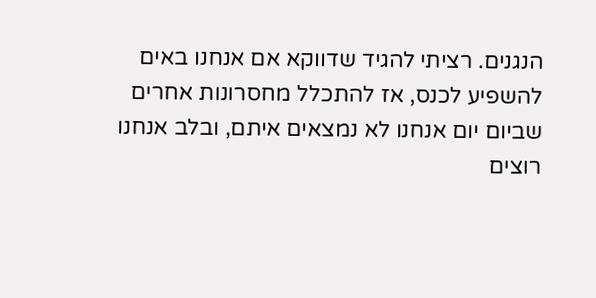הנגנים. רציתי להגיד שדווקא אם אנחנו באים להשפיע לכנס, אז להתכלל מחסרונות אחרים שביום יום אנחנו לא נמצאים איתם, ובלב אנחנו רוצים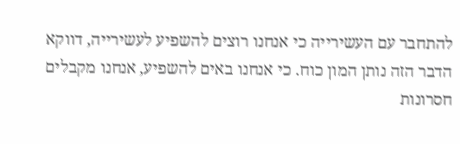להתחבר עם העשירייה כי אנחנו רוצים להשפיע לעשירייה, דווקא הדבר הזה נותן המון כוח. כי אנחנו באים להשפיע, אנחנו מקבלים חסרונות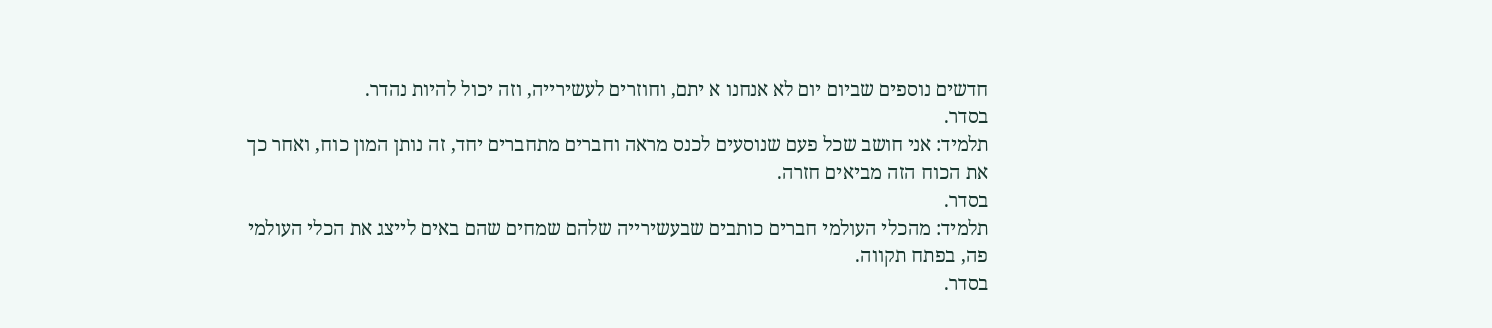חדשים נוספים שביום יום לא אנחנו א יתם, וחוזרים לעשירייה, וזה יכול להיות נהדר.
בסדר.
תלמיד: אני חושב שכל פעם שנוסעים לכנס מראה וחברים מתחברים יחד, זה נותן המון כוח, ואחר כך את הכוח הזה מביאים חזרה.
בסדר.
תלמיד: מהכלי העולמי חברים כותבים שבעשירייה שלהם שמחים שהם באים לייצג את הכלי העולמי פה, בפתח תקווה.
בסדר.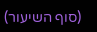(סוף השיעור)